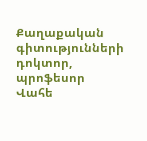Քաղաքական գիտությունների դոկտոր, պրոֆեսոր Վահե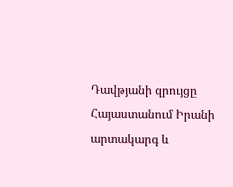Դավթյանի զրույցը Հայաստանում Իրանի արտակարգ և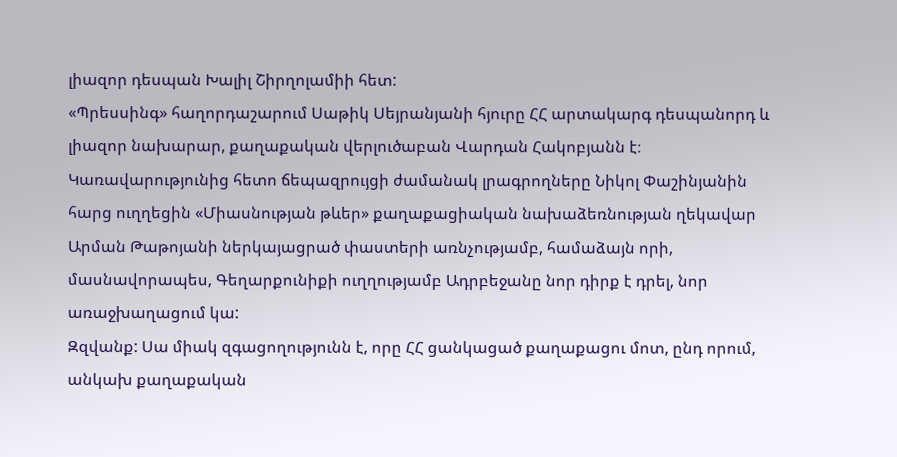լիազոր դեսպան Խալիլ Շիրղոլամիի հետ:
«Պրեսսինգ» հաղորդաշարում Սաթիկ Սեյրանյանի հյուրը ՀՀ արտակարգ դեսպանորդ և լիազոր նախարար, քաղաքական վերլուծաբան Վարդան Հակոբյանն է։
Կառավարությունից հետո ճեպազրույցի ժամանակ լրագրողները Նիկոլ Փաշինյանին հարց ուղղեցին «Միասնության թևեր» քաղաքացիական նախաձեռնության ղեկավար Արման Թաթոյանի ներկայացրած փաստերի առնչությամբ, համաձայն որի, մասնավորապես, Գեղարքունիքի ուղղությամբ Ադրբեջանը նոր դիրք է դրել, նոր առաջխաղացում կա:
Զզվանք: Սա միակ զգացողությունն է, որը ՀՀ ցանկացած քաղաքացու մոտ, ընդ որում, անկախ քաղաքական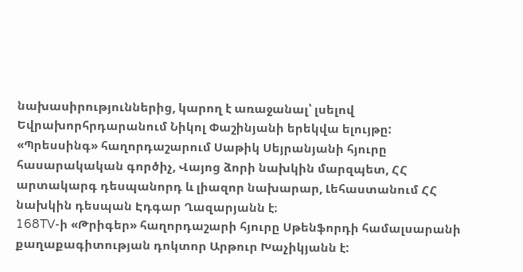նախասիրություններից, կարող է առաջանալ՝ լսելով Եվրախորհրդարանում Նիկոլ Փաշինյանի երեկվա ելույթը:
«Պրեսսինգ» հաղորդաշարում Սաթիկ Սեյրանյանի հյուրը հասարակական գործիչ, Վայոց ձորի նախկին մարզպետ, ՀՀ արտակարգ դեսպանորդ և լիազոր նախարար, Լեհաստանում ՀՀ նախկին դեսպան Էդգար Ղազարյանն է։
168TV-ի «Թրիգեր» հաղորդաշարի հյուրը Սթենֆորդի համալսարանի քաղաքագիտության դոկտոր Արթուր Խաչիկյանն է: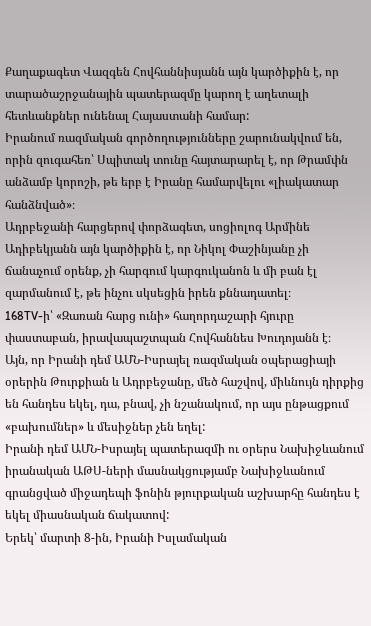Քաղաքագետ Վազգեն Հովհաննիսյանն այն կարծիքին է, որ տարածաշրջանային պատերազմը կարող է աղետալի հետևանքներ ունենալ Հայաստանի համար:
Իրանում ռազմական գործողությունները շարունակվում են, որին զուգահեռ՝ Սպիտակ տունը հայտարարել է, որ Թրամփն անձամբ կորոշի, թե երբ է Իրանը համարվելու «լիակատար հանձնված»։
Ադրբեջանի հարցերով փորձագետ, սոցիոլոգ Արմինե Ադիբեկյանն այն կարծիքին է, որ Նիկոլ Փաշինյանը չի ճանաչում օրենք, չի հարգում կարգուկանոն և մի բան էլ զարմանում է, թե ինչու սկսեցին իրեն քննադատել։
168TV-ի՝ «Զառան հարց ունի» հաղորդաշարի հյուրը փաստաբան, իրավապաշտպան Հովհաննես Խուդոյանն է։
Այն, որ Իրանի դեմ ԱՄՆ-Իսրայել ռազմական օպերացիայի օրերին Թուրքիան և Ադրբեջանը, մեծ հաշվով, միևնույն դիրքից են հանդես եկել, դա, բնավ, չի նշանակում, որ այս ընթացքում «բախումներ» և մեսիջներ չեն եղել:
Իրանի դեմ ԱՄՆ-Իսրայել պատերազմի ու օրերս Նախիջևանում իրանական ԱԹՍ-ների մասնակցությամբ Նախիջևանում գրանցված միջադեպի ֆոնին թյուրքական աշխարհը հանդես է եկել միասնական ճակատով:
Երեկ՝ մարտի 8-ին, Իրանի Իսլամական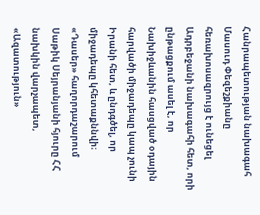Հանրապետության նախագահ Մասուդ Փեզեշքիանը հեռախոսազրույց է ունեցել Ադրբեջանի նախագահի հետ, որի ընթացքում ասել է, որ Նախիջևանին հասցված օդային հարվածի միջադեպը կապ չունի Իրանի հետ, և ընդգծել, որ միջադեպը կհետաքննվի։
«Դասեր» հաղորդաշարում Սաթիկ Սեյրանյանի հյուրը ՀՀ նախկին վարչապետ, «Ազատություն»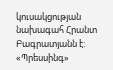կուսակցության նախագահ Հրանտ Բագրատյանն է:
«Պրեսսինգ»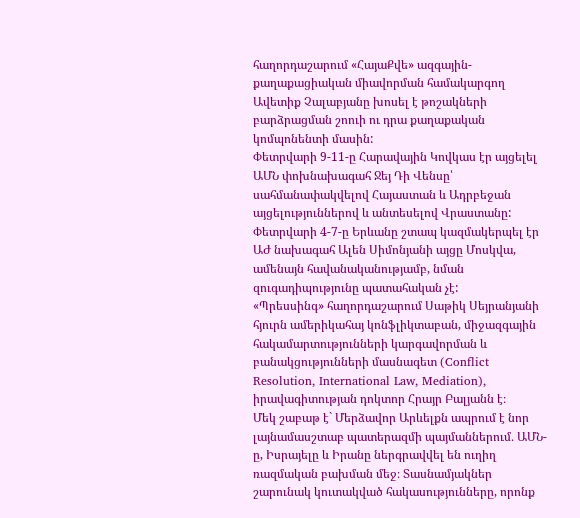հաղորդաշարում «ՀայաՔվե» ազգային-քաղաքացիական միավորման համակարգող Ավետիք Չալաբյանը խոսել է թոշակների բարձրացման շոուի ու դրա քաղաքական կոմպոնենտի մասին:
Փետրվարի 9-11-ը Հարավային Կովկաս էր այցելել ԱՄՆ փոխնախագահ Ջեյ Դի Վենսը՝ սահմանափակվելով Հայաստան և Ադրբեջան այցելություններով և անտեսելով Վրաստանը: Փետրվարի 4-7-ը Երևանը շտապ կազմակերպել էր ԱԺ նախագահ Ալեն Սիմոնյանի այցը Մոսկվա, ամենայն հավանականությամբ, նման զուգադիպությունը պատահական չէ:
«Պրեսսինգ» հաղորդաշարում Սաթիկ Սեյրանյանի հյուրն ամերիկահայ կոնֆլիկտաբան, միջազգային հակամարտությունների կարգավորման և բանակցությունների մասնագետ (Conflict Resolution, International Law, Mediation), իրավագիտության դոկտոր Հրայր Բալյանն է։
Մեկ շաբաթ է` Մերձավոր Արևելքն ապրում է նոր լայնամասշտաբ պատերազմի պայմաններում․ ԱՄՆ-ը, Իսրայելը և Իրանը ներգրավվել են ուղիղ ռազմական բախման մեջ։ Տասնամյակներ շարունակ կուտակված հակասությունները, որոնք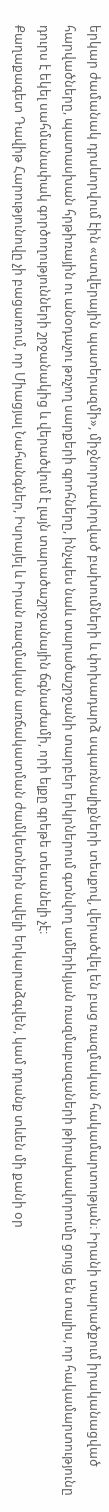երկար ժամանակ դրսևորվում էին «ստվերային պատերազմի», միջնորդավորված բախումների և փոխադարձ սպառնալիքների տեսքով, վերածվել են բաց ռազմական հակամարտության։ Իրանի տարածքում իրականացված հարվածները, պատասխան հրթիռային ու անօդաչու թռչող սարքերի գրոհները, ինչպես նաև տարածաշրջանի տարբեր երկրներում գտնվող ամերիկյան ռազմաբազաների թիրախավորումը ցույց են տալիս, որ հակամարտությունը դուրս է եկել սահմանափակ գործողությունների շրջանակից և վերածվում է լայն տարածաշրջանային ճգնաժամի, որի ելքը գրեթե տեսանելի չէ։
Քաղաքագետ Դավիթ Հարությունովը չի բացառում, որ Միացյալ Նահանգներ, Իսրայել և Իրան ռազմական առճակատման ժամկետներն ավելի երկարաձգվեն, կամ դրանք տևեն մի քանի օր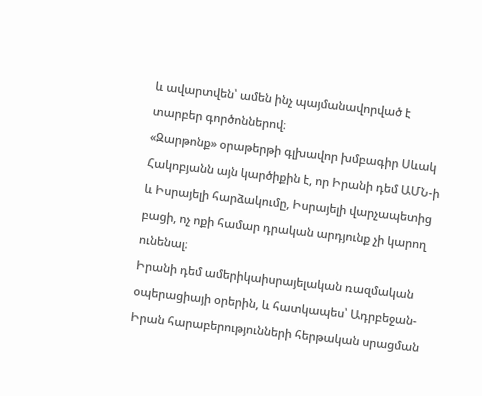և ավարտվեն՝ ամեն ինչ պայմանավորված է տարբեր գործոններով։
«Զարթոնք» օրաթերթի գլխավոր խմբագիր Սևակ Հակոբյանն այն կարծիքին է, որ Իրանի դեմ ԱՄՆ-ի և Իսրայելի հարձակումը, Իսրայելի վարչապետից բացի, ոչ ոքի համար դրական արդյունք չի կարող ունենալ։
Իրանի դեմ ամերիկաիսրայելական ռազմական օպերացիայի օրերին, և հատկապես՝ Ադրբեջան-Իրան հարաբերությունների հերթական սրացման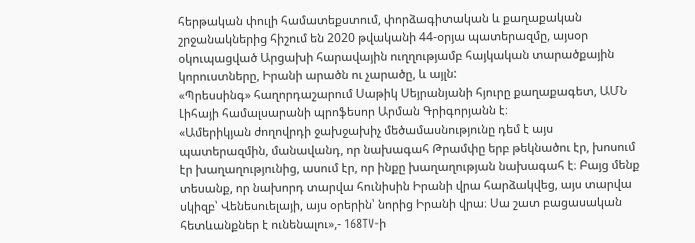հերթական փուլի համատեքստում, փորձագիտական և քաղաքական շրջանակներից հիշում են 2020 թվականի 44-օրյա պատերազմը, այսօր օկուպացված Արցախի հարավային ուղղությամբ հայկական տարածքային կորուստները, Իրանի արածն ու չարածը, և այլն:
«Պրեսսինգ» հաղորդաշարում Սաթիկ Սեյրանյանի հյուրը քաղաքագետ, ԱՄՆ Լիհայի համալսարանի պրոֆեսոր Արման Գրիգորյանն է։
«Ամերիկյան ժողովրդի ջախջախիչ մեծամասնությունը դեմ է այս պատերազմին, մանավանդ, որ նախագահ Թրամփը երբ թեկնածու էր, խոսում էր խաղաղությունից, ասում էր, որ ինքը խաղաղության նախագահ է։ Բայց մենք տեսանք, որ նախորդ տարվա հունիսին Իրանի վրա հարձակվեց, այս տարվա սկիզբ՝ Վենեսուելայի, այս օրերին՝ նորից Իրանի վրա։ Սա շատ բացասական հետևանքներ է ունենալու»,- 168TV-ի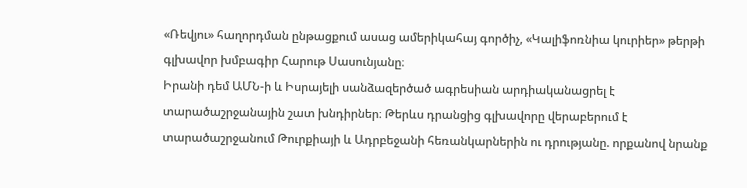«Ռեվյու» հաղորդման ընթացքում ասաց ամերիկահայ գործիչ, «Կալիֆոռնիա կուրիեր» թերթի գլխավոր խմբագիր Հարութ Սասունյանը։
Իրանի դեմ ԱՄՆ-ի և Իսրայելի սանձազերծած ագրեսիան արդիականացրել է տարածաշրջանային շատ խնդիրներ։ Թերևս դրանցից գլխավորը վերաբերում է տարածաշրջանում Թուրքիայի և Ադրբեջանի հեռանկարներին ու դրությանը. որքանով նրանք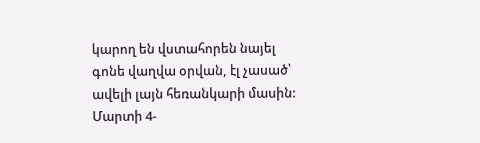կարող են վստահորեն նայել գոնե վաղվա օրվան, էլ չասած՝ ավելի լայն հեռանկարի մասին:
Մարտի 4-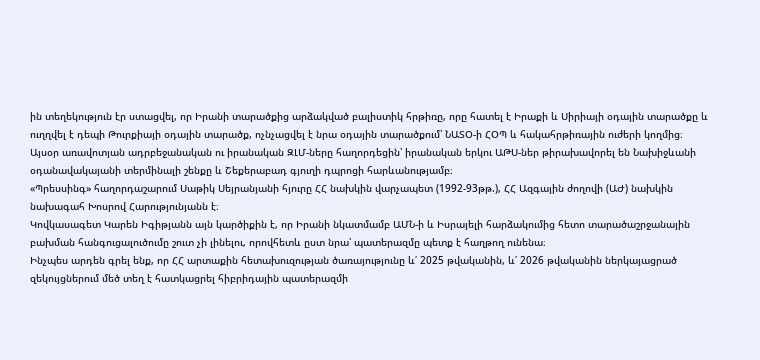ին տեղեկություն էր ստացվել, որ Իրանի տարածքից արձակված բալիստիկ հրթիռը, որը հատել է Իրաքի և Սիրիայի օդային տարածքը և ուղղվել է դեպի Թուրքիայի օդային տարածք, ոչնչացվել է նրա օդային տարածքում՝ ՆԱՏՕ-ի ՀՕՊ և հակահրթիռային ուժերի կողմից։
Այսօր առավոտյան ադրբեջանական ու իրանական ԶԼՄ-ները հաղորդեցին՝ իրանական երկու ԱԹՍ-ներ թիրախավորել են Նախիջևանի օդանավակայանի տերմինալի շենքը և Շեքերաբադ գյուղի դպրոցի հարևանությամբ։
«Պրեսսինգ» հաղորդաշարում Սաթիկ Սեյրանյանի հյուրը ՀՀ նախկին վարչապետ (1992-93թթ.), ՀՀ Ազգային ժողովի (ԱԺ) նախկին նախագահ Խոսրով Հարությունյանն է։
Կովկասագետ Կարեն Իգիթյանն այն կարծիքին է, որ Իրանի նկատմամբ ԱՄՆ-ի և Իսրայելի հարձակումից հետո տարածաշրջանային բախման հանգուցալուծումը շուտ չի լինելու, որովհետև ըստ նրա՝ պատերազմը պետք է հաղթող ունենա։
Ինչպես արդեն գրել ենք, որ ՀՀ արտաքին հետախուզության ծառայությունը և՛ 2025 թվականին, և՛ 2026 թվականին ներկայացրած զեկույցներում մեծ տեղ է հատկացրել հիբրիդային պատերազմի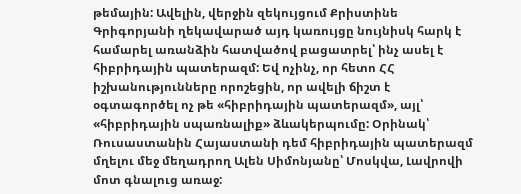թեմային: Ավելին, վերջին զեկույցում Քրիստինե Գրիգորյանի ղեկավարած այդ կառույցը նույնիսկ հարկ է համարել առանձին հատվածով բացատրել՝ ինչ ասել է հիբրիդային պատերազմ: Եվ ոչինչ, որ հետո ՀՀ իշխանությունները որոշեցին, որ ավելի ճիշտ է օգտագործել ոչ թե «հիբրիդային պատերազմ», այլ՝ «հիբրիդային սպառնալիք» ձևակերպումը: Օրինակ՝ Ռուսաստանին Հայաստանի դեմ հիբրիդային պատերազմ մղելու մեջ մեղադրող Ալեն Սիմոնյանը՝ Մոսկվա, Լավրովի մոտ գնալուց առաջ: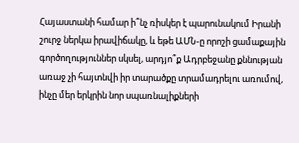Հայաստանի համար ի՞նչ ռիսկեր է պարունակում Իրանի շուրջ ներկա իրավիճակը, և եթե ԱՄՆ-ը որոշի ցամաքային գործողություններ սկսել, արդյո՞ք Ադրբեջանը քննության առաջ չի հայտնվի իր տարածքը տրամադրելու առումով, ինչը մեր երկրին նոր սպառնալիքների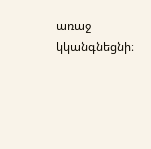առաջ կկանգնեցնի։